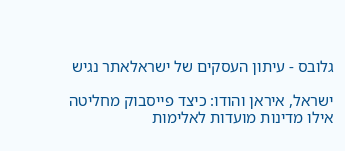גלובס - עיתון העסקים של ישראלאתר נגיש

ישראל, איראן והודו: כיצד פייסבוק מחליטה אילו מדינות מועדות לאלימות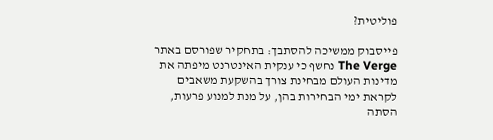פוליטית?

פייסבוק ממשיכה להסתבך: בתחקיר שפורסם באתר The Verge נחשף כי ענקית האינטרנט מיפתה את מדינות העולם מבחינת צורך בהשקעת משאבים לקראת ימי הבחירות בהן, על מנת למנוע פרעות, הסתה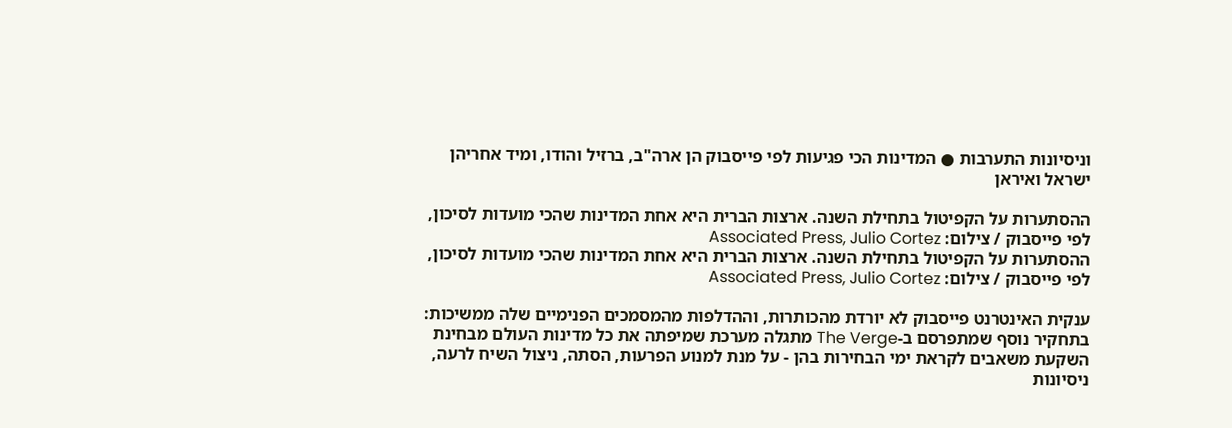וניסיונות התערבות ● המדינות הכי פגיעות לפי פייסבוק הן ארה"ב, ברזיל והודו, ומיד אחריהן ישראל ואיראן

ההסתערות על הקפיטול בתחילת השנה. ארצות הברית היא אחת המדינות שהכי מועדות לסיכון, לפי פייסבוק / צילום: Associated Press, Julio Cortez
ההסתערות על הקפיטול בתחילת השנה. ארצות הברית היא אחת המדינות שהכי מועדות לסיכון, לפי פייסבוק / צילום: Associated Press, Julio Cortez

ענקית האינטרנט פייסבוק לא יורדת מהכותרות, וההדלפות מהמסמכים הפנימיים שלה ממשיכות: בתחקיר נוסף שמתפרסם ב-The Verge מתגלה מערכת שמיפתה את כל מדינות העולם מבחינת השקעת משאבים לקראת ימי הבחירות בהן - על מנת למנוע הפרעות, הסתה, ניצול השיח לרעה, ניסיונות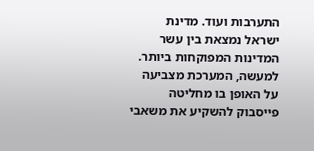התערבות ועוד. מדינת ישראל נמצאת בין עשר המדינות המפוקחות ביותר. למעשה, המערכת מצביעה על האופן בו מחליטה פייסבוק להשקיע את משאבי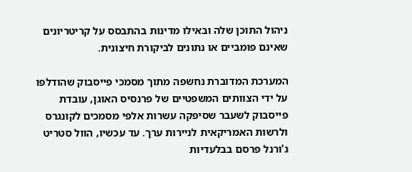ניהול התוכן שלה ובאילו מדינות בהתבסס על קריטריונים שאינם פומביים או נתונים לביקורת חיצונית.

המערכת המדוברת נחשפה מתוך מסמכי פייסבוק שהודלפו על ידי הצוותים המשפטיים של פרנסיס האוגן, עובדת פייסבוק לשעבר שסיפקה עשרות אלפי מסמכים לקונגרס ולרשות האמריקאית לניירות ערך. עד עכשיו, הוול סטריט ג'ורנל פרסם בבלעדיות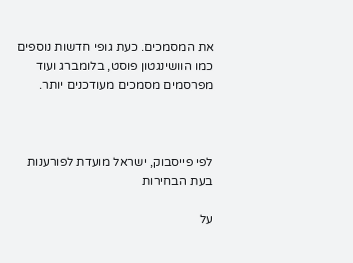את המסמכים. כעת גופי חדשות נוספים כמו הוושינגטון פוסט, בלומברג ועוד מפרסמים מסמכים מעודכנים יותר.



לפי פייסבוק, ישראל מועדת לפורענות בעת הבחירות

על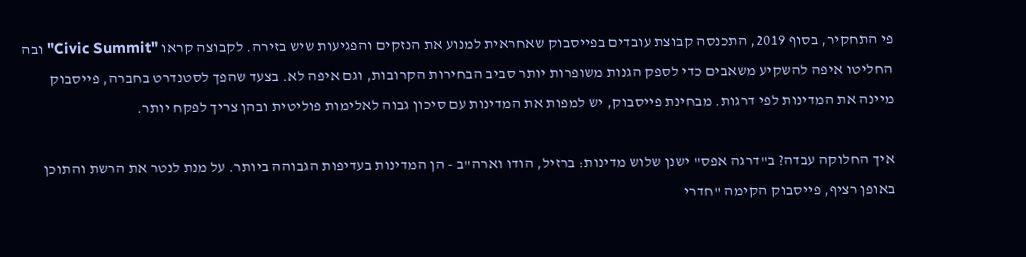פי התחקיר, בסוף 2019, התכנסה קבוצת עובדים בפייסבוק שאחראית למנוע את הנזקים והפגיעות שיש בזירה. לקבוצה קראו "Civic Summit" ובה החליטו איפה להשקיע משאבים כדי לספק הגנות משופרות יותר סביב הבחירות הקרובות, וגם איפה לא. בצעד שהפך לסטנדרט בחברה, פייסבוק מיינה את המדינות לפי דרגות. מבחינת פייסבוק, יש למפות את המדינות עם סיכון גבוה לאלימות פוליטית ובהן צריך לפקח יותר.

איך החלוקה עבדה? ב"דרגה אפס" ישנן שלוש מדינות: ברזיל, הודו וארה"ב - הן המדינות בעדיפות הגבוהה ביותר. על מנת לנטר את הרשת והתוכן באופן רציף, פייסבוק הקימה "חדרי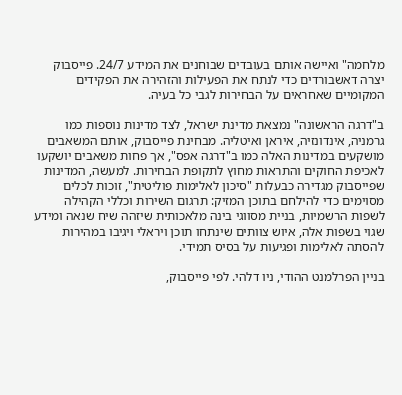מלחמה" ואיישה אותם בעובדים שבוחנים את המידע 24/7. פייסבוק יצרה דאשבורדים כדי לנתח את הפעילות והזהירה את הפקידים המקומיים שאחראים על הבחירות לגבי כל בעיה.

ב"דרגה הראשונה" נמצאת מדינת ישראל, לצד מדינות נוספות כמו גרמניה, אינדונזיה, איראן ואיטליה. מבחינת פייסבוק, אותם המשאבים מושקעים במדינות האלה כמו ב"דרגה אפס", אך פחות משאבים יושקעו לאכיפת החוקים והתראות מחוץ לתקופת הבחירות. למעשה, המדינות שפייסבוק מגדירה כבעלות "סיכון לאלימות פוליטית", זוכות לכלים מסוימים כדי להילחם בתוכן המזיק: תרגום השירות וכללי הקהילה לשפות הרשמיות, בניית מסווגי בינה מלאכותית שיזהה שיח שנאה ומידע שגוי בשפות אלה, איוש צוותים שינתחו תוכן ויראלי ויגיבו במהירות להסתה לאלימות ופגיעות על בסיס תמידי.

בניין הפרלמנט ההודי, ניו דלהי. לפי פייסבוק,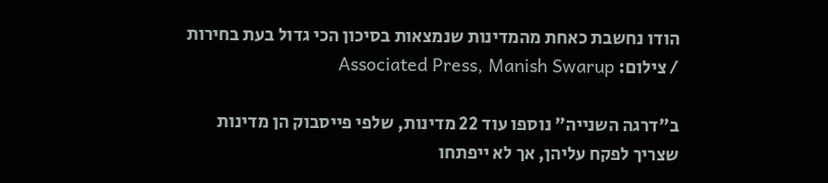הודו נחשבת כאחת מהמדינות שנמצאות בסיכון הכי גדול בעת בחירות / צילום: Associated Press, Manish Swarup

ב"דרגה השנייה" נוספו עוד 22 מדינות, שלפי פייסבוק הן מדינות שצריך לפקח עליהן, אך לא ייפתחו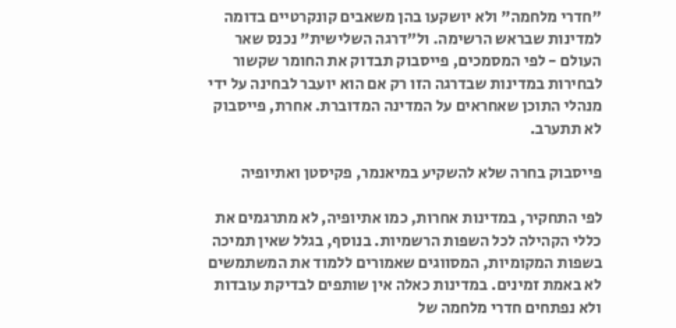"חדרי מלחמה" ולא יושקעו בהן משאבים קונקרטיים בדומה למדינות שבראש הרשימה. ול"דרגה השלישית" נכנס שאר העולם - לפי המסמכים, פייסבוק תבדוק את החומר שקשור לבחירות במדינות שבדרגה הזו רק אם הוא יועבר לבחינה על ידי מנהלי התוכן שאחראים על המדינה המדוברת. אחרת, פייסבוק לא תתערב.

פייסבוק בחרה שלא להשקיע במיאנמר, פקיסטן ואתיופיה

לפי התחקיר, במדינות אחרות, כמו אתיופיה, לא מתרגמים את כללי הקהילה לכל השפות הרשמיות. בנוסף, בגלל שאין תמיכה בשפות המקומיות, המסווגים שאמורים ללמוד את המשתמשים לא באמת זמינים. במדינות כאלה אין שותפים לבדיקת עובדות ולא נפתחים חדרי מלחמה של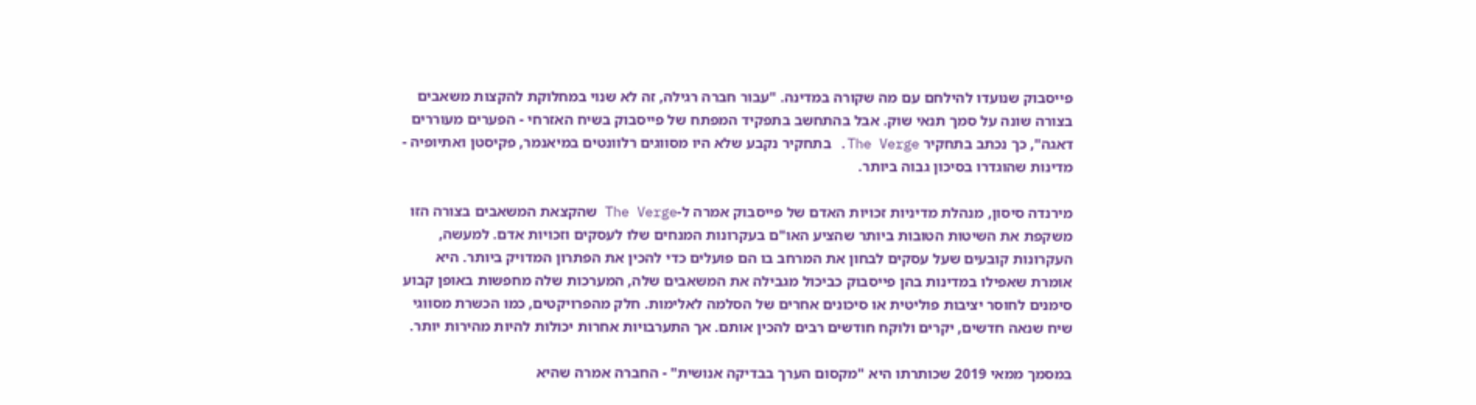פייסבוק שנועדו להילחם עם מה שקורה במדינה. "עבור חברה רגילה, זה לא שנוי במחלוקת להקצות משאבים בצורה שונה על סמך תנאי שוק. אבל בהתחשב בתפקיד המפתח של פייסבוק בשיח האזרחי - הפערים מעוררים דאגה", כך נכתב בתחקיר The Verge. בתחקיר נקבע שלא היו מסווגים רלוונטים במיאנמר, פקיסטן ואתיופיה - מדינות שהוגדרו בסיכון גבוה ביותר.

מירנדה סיסון, מנהלת מדיניות זכויות האדם של פייסבוק אמרה ל-The Verge שהקצאת המשאבים בצורה הזו משקפת את השיטות הטובות ביותר שהציע האו"ם בעקרונות המנחים שלו לעסקים וזכויות אדם. למעשה, העקרונות קובעים שעל עסקים לבחון את המרחב בו הם פועלים כדי להכין את הפתרון המדויק ביותר. היא אומרת שאפילו במדינות בהן פייסבוק כביכול מגבילה את המשאבים שלה, המערכות שלה מחפשות באופן קבוע סימנים לחוסר יציבות פוליטית או סיכונים אחרים של הסלמה לאלימות. חלק מהפרויקטים, כמו הכשרת מסווגי שיח שנאה חדשים, יקרים ולוקח חודשים רבים להכין אותם. אך התערבויות אחרות יכולות להיות מהירות יותר.

במסמך ממאי 2019 שכותרתו היא "מקסום הערך בבדיקה אנושית" - החברה אמרה שהיא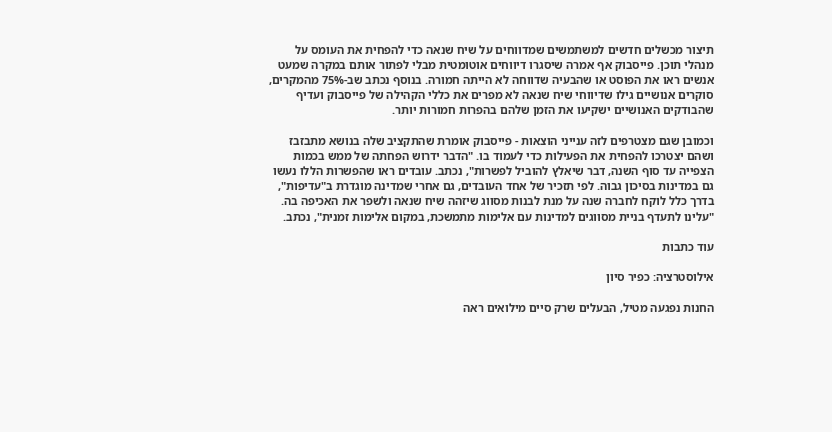תיצור מכשלים חדשים למשתמשים שמדווחים על שיח שנאה כדי להפחית את העומס על מנהלי תוכן. פייסבוק אף אמרה שיסגרו דיווחים אוטומטית מבלי לפתור אותם במקרה שמעט אנשים ראו את הפוסט או שהבעיה שדווחה לא הייתה חמורה. בנוסף נכתב שב-75% מהמקרים, סוקרים אנושיים גילו שדיווחי שיח שנאה לא מפרים את כללי הקהילה של פייסבוק ועדיף שהבודקים האנושיים ישקיעו את הזמן שלהם בהפרות חמורות יותר.

וכמובן שגם מצטרפים לזה ענייני הוצאות - פייסבוק אומרת שהתקציב שלה בנושא מתבזבז ושהם יצטרכו להפחית את הפעילות כדי לעמוד בו. "הדבר ידרוש הפחתה של ממש בכמות הצפייה עד סוף השנה, דבר שיאלץ להוביל לפשרות", נכתב. עובדים ראו שהפשרות הללו נעשו גם במדינות בסיכון גבוה. לפי תזכיר של אחד העובדים, גם אחרי שמדינה מוגדרת ב"עדיפות", בדרך כלל לוקח לחברה שנה על מנת לבנות מסווג שיזהה שיח שנאה ולשפר את האכיפה בה. "עלינו לתעדף בניית מסווגים למדינות עם אלימות מתמשכת, במקום אלימות זמנית", נכתב.

עוד כתבות

אילוסטרציה: כפיר סיון

החנות נפגעה מטיל, הבעלים שרק סיים מילואים ראה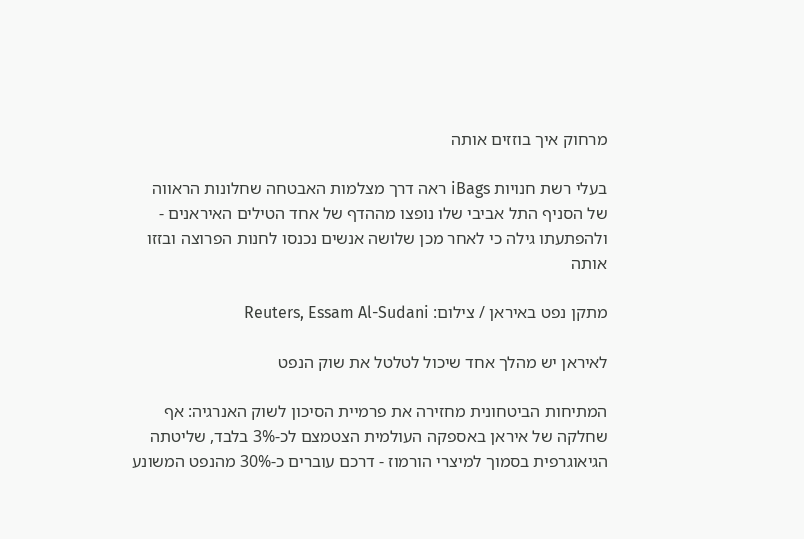מרחוק איך בוזזים אותה

בעלי רשת חנויות iBags ראה דרך מצלמות האבטחה שחלונות הראווה של הסניף התל אביבי שלו נופצו מההדף של אחד הטילים האיראנים - ולהפתעתו גילה כי לאחר מכן שלושה אנשים נכנסו לחנות הפרוצה ובזזו אותה

מתקן נפט באיראן / צילום: Reuters, Essam Al-Sudani

לאיראן יש מהלך אחד שיכול לטלטל את שוק הנפט

המתיחות הביטחונית מחזירה את פרמיית הסיכון לשוק האנרגיה: אף שחלקה של איראן באספקה העולמית הצטמצם לכ-3% בלבד, שליטתה הגיאוגרפית בסמוך למיצרי הורמוז - דרכם עוברים כ-30% מהנפט המשונע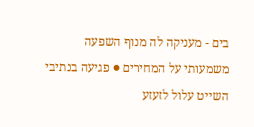בים - מעניקה לה מנוף השפעה משמעותי על המחירים ● פגיעה בנתיבי השייט עלול לזעזע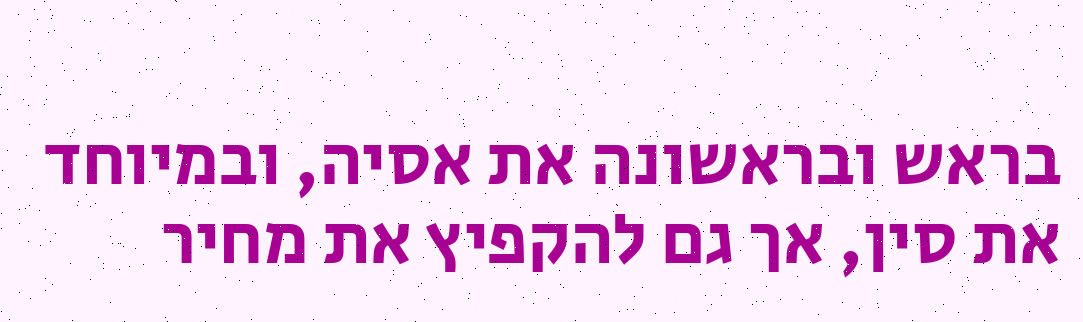בראש ובראשונה את אסיה, ובמיוחד את סין, אך גם להקפיץ את מחיר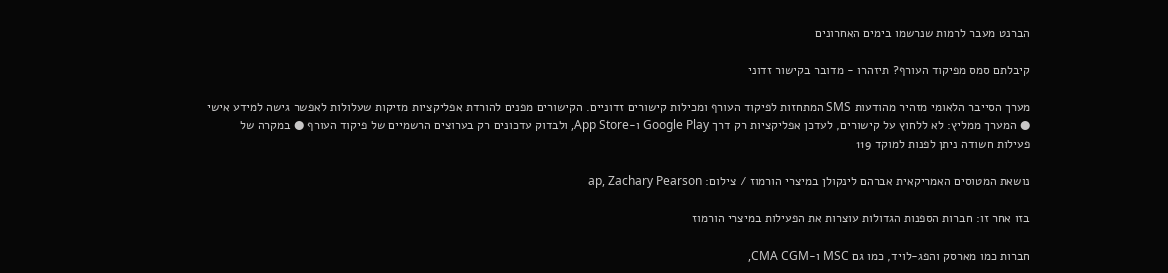הברנט מעבר לרמות שנרשמו בימים האחרונים

קיבלתם סמס מפיקוד העורף? תיזהרו - מדובר בקישור זדוני

מערך הסייבר הלאומי מזהיר מהודעות SMS המתחזות לפיקוד העורף ומכילות קישורים זדוניים. הקישורים מפנים להורדת אפליקציות מזיקות שעלולות לאפשר גישה למידע אישי ● המערך ממליץ: לא ללחוץ על קישורים, לעדכן אפליקציות רק דרך Google Play ו-App Store, ולבדוק עדכונים רק בערוצים הרשמיים של פיקוד העורף ● במקרה של פעילות חשודה ניתן לפנות למוקד 119

נושאת המטוסים האמריקאית אברהם לינקולן במיצרי הורמוז / צילום: ap, Zachary Pearson

בזו אחר זו: חברות הספנות הגדולות עוצרות את הפעילות במיצרי הורמוז

חברות כמו מארסק והפג-לויד, כמו גם MSC ו-CMA CGM,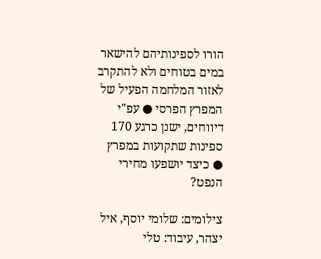הורו לספינותיהם להישאר במים בטוחים ולא להתקרב לאזור המלחמה הפעיל של המפרץ הפרסי ● עפ"י דיווחים, ישנן כרגע 170 ספינות שתקועות במפרץ ● כיצד יושפעו מחירי הנפט?

צילומים: שלומי יוסף, איל יצהר, עיבוד: טלי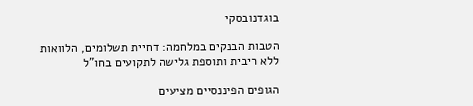בוגדנובסקי

הטבות הבנקים במלחמה: דחיית תשלומים, הלוואות ללא ריבית ותוספת גלישה לתקועים בחו"ל

הגופים הפיננסיים מציעים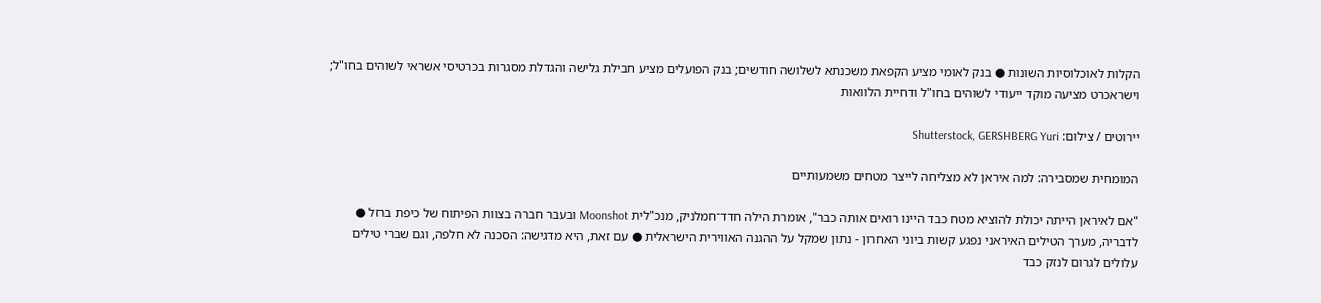הקלות לאוכלוסיות השונות ● בנק לאומי מציע הקפאת משכנתא לשלושה חודשים; בנק הפועלים מציע חבילת גלישה והגדלת מסגרות בכרטיסי אשראי לשוהים בחו"ל; וישראכרט מציעה מוקד ייעודי לשוהים בחו"ל ודחיית הלוואות

יירוטים / צילום: Shutterstock, GERSHBERG Yuri

המומחית שמסבירה: למה איראן לא מצליחה לייצר מטחים משמעותיים

"אם לאיראן הייתה יכולת להוציא מטח כבד היינו רואים אותה כבר", אומרת הילה חדד־חמלניק, מנכ"לית Moonshot ובעבר חברה בצוות הפיתוח של כיפת ברזל ● לדבריה, מערך הטילים האיראני נפגע קשות ביוני האחרון - נתון שמקל על ההגנה האווירית הישראלית ● עם זאת, היא מדגישה: הסכנה לא חלפה, וגם שברי טילים עלולים לגרום לנזק כבד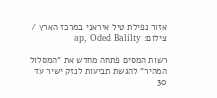אזור נפילת טיל איראני במרכז הארץ / צילום: ap, Oded Balilty

רשות המסים פתחה מחדש את "המסלול המהיר" להגשת תביעות לנזק ישיר עד 30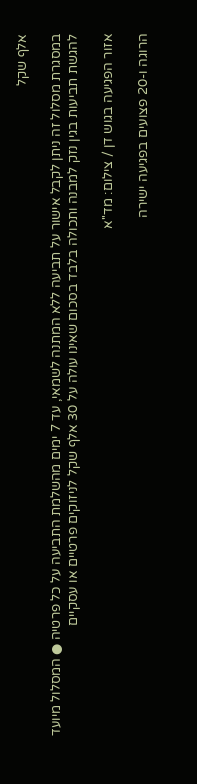אלף שקל

במסגרת מסלול זה ניתן לקבל אישור על תביעה ללא המתנה לשמאי, עד 7 ימים מהשלמת התביעה על כל פרטיה ● המסלול מיועד להגשת תביעות בגין נזק למבנה ותכולה בלבד בסכום שאינו עולה על 30 אלף שקל לניזוקים פרטיים או עסקיים

אזור הפגיעה בגוש דן / צילום: מד''א

הרוגה ו-20 פצועים בפגיעה ישירה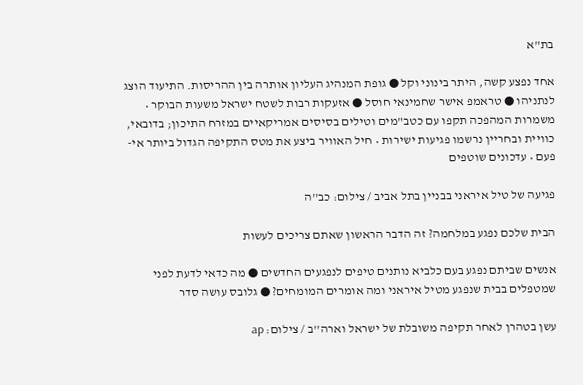בת"א

אחד נפצע קשה, היתר בינוני וקל ● גופת המנהיג העליון אותרה בין ההריסות. התיעוד הוצג לנתניהו ● טראמפ אישר שחמינאי חוסל ● אזעקות רבות לשטח ישראל משעות הבוקר • משמרות המהפכה תקפו עם כטב"מים וטילים בסיסים אמריקאיים במזרח התיכון; בדובאי, כוויית ובחריין נרשמו פגיעות ישירות • חיל האוויר ביצע את מטס התקיפה הגדול ביותר אי-פעם • עדכונים שוטפים

פגיעה של טיל איראני בבניין בתל אביב / צילום: כב''ה

הבית שלכם נפגע במלחמה? זה הדבר הראשון שאתם צריכים לעשות

אנשים שביתם נפגע בעם כלביא נותנים טיפים לנפגעים החדשים ● מה כדאי לדעת לפני שמטפלים בבית שנפגע מטיל איראני ומה אומרים המומחים? ● גלובס עושה סדר

עשן בטהרן לאחר תקיפה משובלת של ישראל וארה''ב / צילום: ap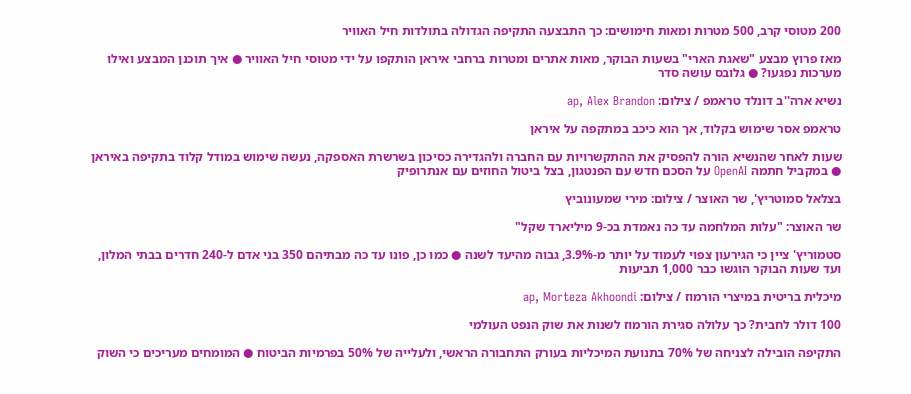200 מטוסי קרב, 500 מטרות ומאות חימושים: כך התבצעה התקיפה הגדולה בתולדות חיל האוויר

מאז פרוץ מבצע "שאגת הארי" בשעות הבוקר, מאות אתרים ומטרות ברחבי איראן הותקפו על ידי מטוסי חיל האוויר ● איך תוכנן המבצע ואילו מערכות נפגעו? ● גלובס עושה סדר

נשיא ארה''ב דונלד טראמפ / צילום: ap, Alex Brandon

טראמפ אסר שימוש בקלוד, אך הוא כיכב במתקפה על איראן

שעות לאחר שהנשיא הורה להפסיק את ההתקשרויות עם החברה ולהגדירה כסיכון בשרשרת האספקה, נעשה שימוש במודל קלוד בתקיפה באיראן ● במקביל חתמה OpenAI על הסכם חדש עם הפנטגון, בצל ביטול החוזים עם אנתרופיק

בצלאל סמוטריץ', שר האוצר / צילום: מירי שמעונוביץ

שר האוצר: "עלות המלחמה עד כה נאמדת בכ-9 מיליארד שקל"

סטמוריץ' ציין כי הגירעון צפוי לעמוד על יותר מ-3.9%, גבוה מהיעד לשנה ● כמו כן, פונו עד כה מבתיהם 350 בני אדם ל-240 חדרים בבתי המלון, ועד שעות הבוקר הוגשו כבר 1,000 תביעות

מיכלית בריטית במיצרי הורמוז / צילום: ap, Morteza Akhoondi

100 דולר לחבית? כך עלולה סגירת הורמוז לשנות את שוק הנפט העולמי

התקיפה הובילה לצניחה של 70% בתנועת המיכליות בעורק התחבורה הראשי, ולעלייה של 50% בפרמיות הביטוח ● המומחים מעריכים כי השוק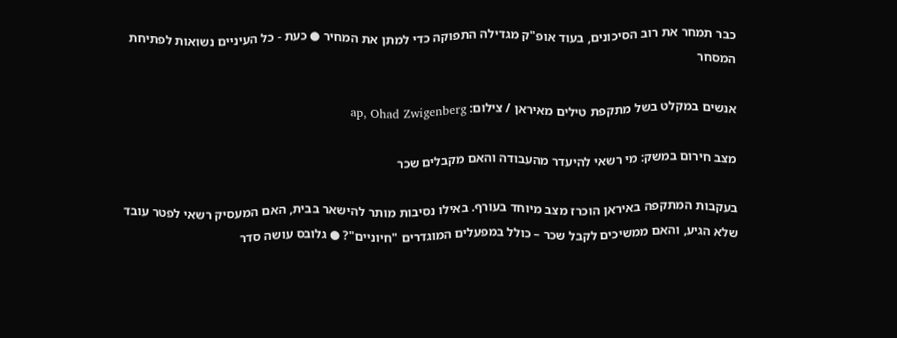כבר תמחר את רוב הסיכונים, בעוד אופ"ק מגדילה התפוקה כדי למתן את המחיר ● כעת - כל העיניים נשואות לפתיחת המסחר

אנשים במקלט בשל מתקפת טילים מאיראן / צילום: ap, Ohad Zwigenberg

מצב חירום במשק: מי רשאי להיעדר מהעבודה והאם מקבלים שכר

בעקבות המתקפה באיראן הוכרז מצב מיוחד בעורף. באילו נסיבות מותר להישאר בבית, האם המעסיק רשאי לפטר עובד שלא הגיע, והאם ממשיכים לקבל שכר – כולל במפעלים המוגדרים "חיוניים"? ● גלובס עושה סדר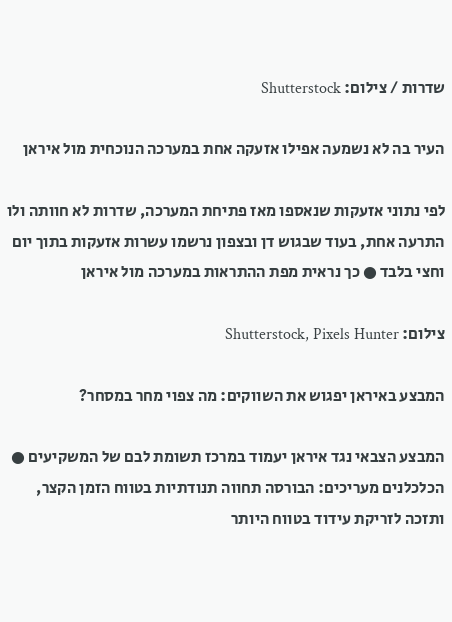שדרות / צילום: Shutterstock

העיר בה לא נשמעה אפילו אזעקה אחת במערכה הנוכחית מול איראן

לפי נתוני אזעקות שנאספו מאז פתיחת המערכה, שדרות לא חוותה ולו התרעה אחת, בעוד שבגוש דן ובצפון נרשמו עשרות אזעקות בתוך יום וחצי בלבד ● כך נראית מפת ההתראות במערכה מול איראן

צילום: Shutterstock, Pixels Hunter

המבצע באיראן יפגוש את השווקים: מה צפוי מחר במסחר?

המבצע הצבאי נגד איראן יעמוד במרכז תשומת לבם של המשקיעים ● הכלכלנים מעריכים: הבורסה תחווה תנודתיות בטווח הזמן הקצר, ותזכה לזריקת עידוד בטווח היותר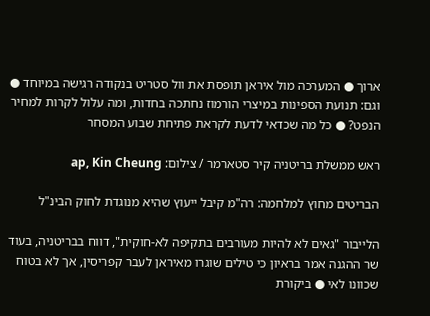ארוך ● המערכה מול איראן תופסת את וול סטריט בנקודה רגישה במיוחד ● וגם: תנועת הספינות במיצרי הורמוז נחתכה בחדות, ומה עלול לקרות למחיר הנפט? ● כל מה שכדאי לדעת לקראת פתיחת שבוע המסחר

ראש ממשלת בריטניה קיר סטארמר / צילום: ap, Kin Cheung

הבריטים מחוץ למלחמה: רה"מ קיבל ייעוץ שהיא מנוגדת לחוק הבינ"ל

הלייבור "גאים לא להיות מעורבים בתקיפה לא-חוקית", דווח בבריטניה, בעוד שר ההגנה אמר בראיון כי טילים שוגרו מאיראן לעבר קפריסין, אך לא בטוח שכוונו לאי ● ביקורת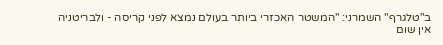ב"טלגרף" השמרני: "המשטר האכזרי ביותר בעולם נמצא לפני קריסה - ולבריטניה אין שום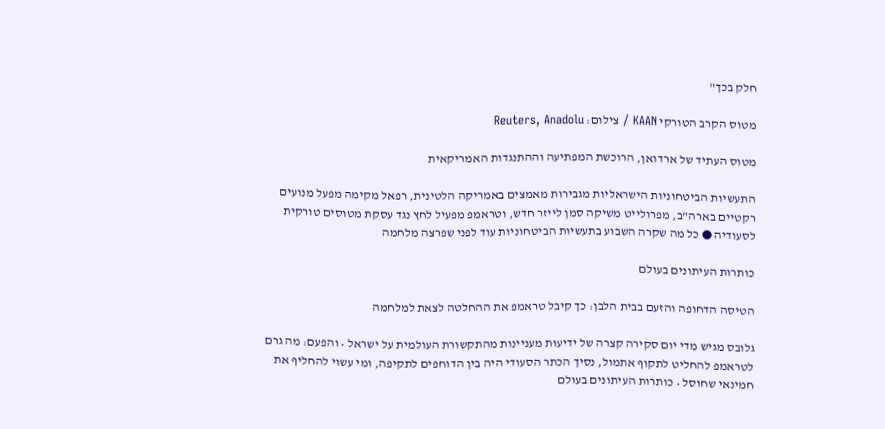חלק בכך"

מטוס הקרב הטורקי KAAN / צילום: Reuters, Anadolu

מטוס העתיד של ארדואן, הרוכשת המפתיעה וההתנגדות האמריקאית

התעשיות הביטחוניות הישראליות מגבירות מאמצים באמריקה הלטינית, רפאל מקימה מפעל מנועים רקטיים בארה"ב, מפרולייט משיקה סמן לייזר חדש, וטראמפ מפעיל לחץ נגד עסקת מטוסים טורקית לסעודיה ● כל מה שקרה השבוע בתעשיות הביטחוניות עוד לפני שפרצה מלחמה

כותרות העיתונים בעולם

הטיסה הדחופה והזעם בבית הלבן: כך קיבל טראמפ את ההחלטה לצאת למלחמה

גלובס מגיש מדי יום סקירה קצרה של ידיעות מעניינות מהתקשורת העולמית על ישראל • והפעם: מה גרם לטראמפ להחליט לתקוף אתמול, נסיך הכתר הסעודי היה בין הדוחפים לתקיפה, ומי עשוי להחליף את חמינאי שחוסל • כותרות העיתונים בעולם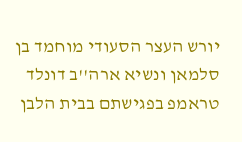יורש העצר הסעודי מוחמד בן סלמאן ונשיא ארה''ב דונלד טראמפ בפגישתם בבית הלבן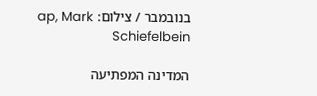בנובמבר / צילום: ap, Mark Schiefelbein

המדינה המפתיעה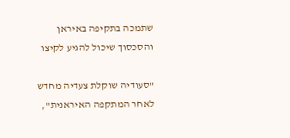שתמכה בתקיפה באיראן והסכסוך שיכול להגיע לקיצו

"סעודיה שוקלת צעדיה מחדש לאחר המתקפה האיראנית",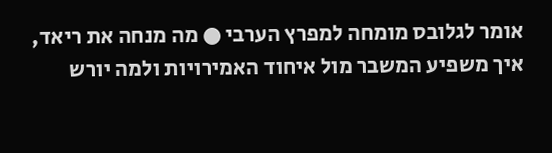אומר לגלובס מומחה למפרץ הערבי ● מה מנחה את ריאד, איך משפיע המשבר מול איחוד האמירויות ולמה יורש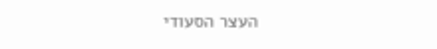העצר הסעודי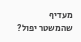מעדיף שהמשטר יפול?